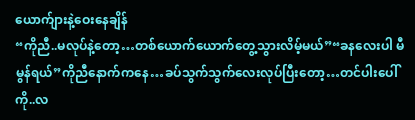ယောက်ျားနဲ့ဝေးနေချိန်
“ကိုညီ..မလုပ်နဲ့တော့…တစ်ယောက်ယောက်တွေ့သွားလိမ့်မယ်”“ခနလေးပါ မီမွန်ရယ်”ကိုညီနောက်ကနေ…ခပ်သွက်သွက်လေးလုပ်ပြီးတော့…တင်ပါးပေါ်ကို..လ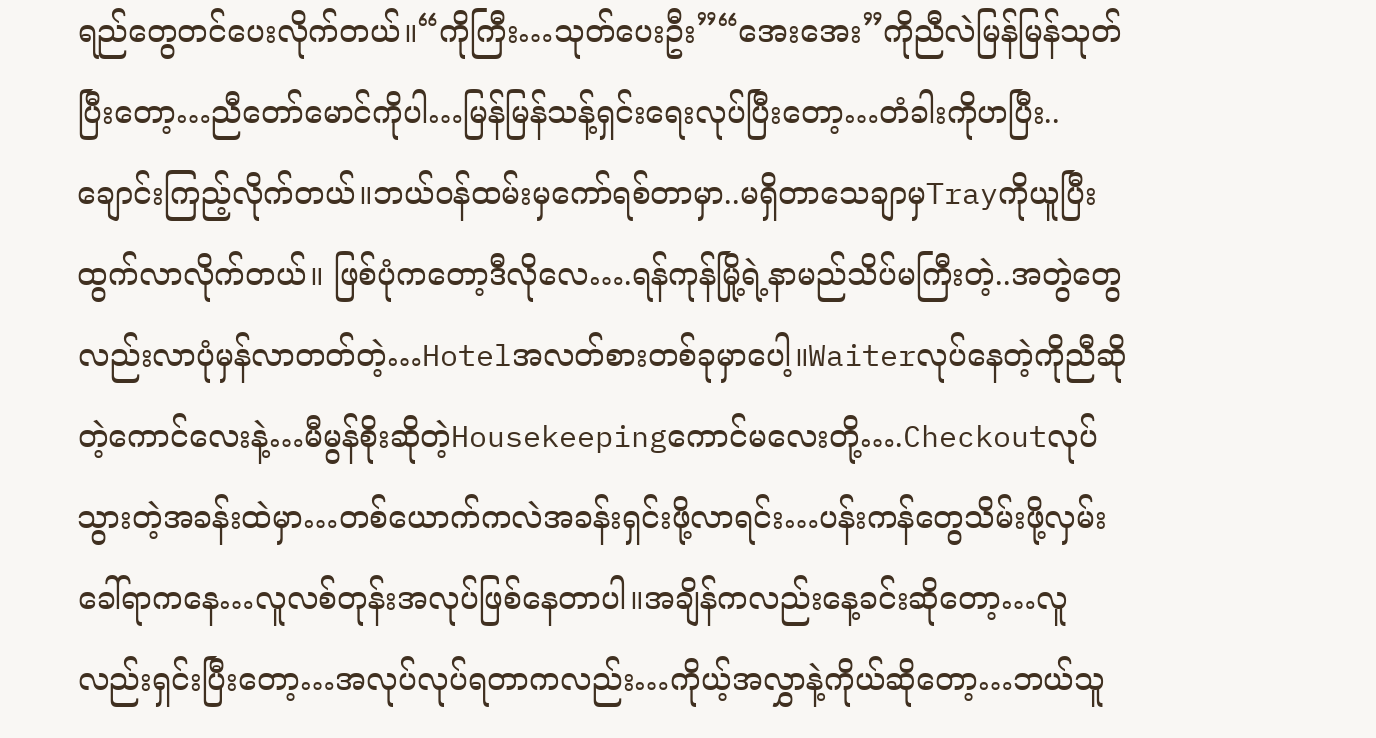ရည်တွေတင်ပေးလိုက်တယ်။“ကိုကြီး…သုတ်ပေးဦး”“အေးအေး”ကိုညီလဲမြန်မြန်သုတ်ပြီးတော့…ညီတော်မောင်ကိုပါ…မြန်မြန်သန့်ရှင်းရေးလုပ်ပြီးတော့…တံခါးကိုဟပြီး..ချောင်းကြည့်လိုက်တယ်။ဘယ်ဝန်ထမ်းမှကော်ရစ်တာမှာ..မရှိတာသေချာမှTrayကိုယူပြီးထွက်လာလိုက်တယ်။ ဖြစ်ပုံကတော့ဒီလိုလေ….ရန်ကုန်မြို့ရဲ့နာမည်သိပ်မကြီးတဲ့..အတွဲတွေလည်းလာပုံမှန်လာတတ်တဲ့…Hotelအလတ်စားတစ်ခုမှာပေါ့။Waiterလုပ်နေတဲ့ကိုညီဆိုတဲ့ကောင်လေးနဲ့…မီမွန်စိုးဆိုတဲ့Housekeepingကောင်မလေးတို့….Checkoutလုပ်သွားတဲ့အခန်းထဲမှာ…တစ်ယောက်ကလဲအခန်းရှင်းဖို့လာရင်း…ပန်းကန်တွေသိမ်းဖို့လှမ်းခေါ်ရာကနေ…လူလစ်တုန်းအလုပ်ဖြစ်နေတာပါ။အချိန်ကလည်းနေ့ခင်းဆိုတော့…လူလည်းရှင်းပြီးတော့…အလုပ်လုပ်ရတာကလည်း…ကိုယ့်အလွှာနဲ့ကိုယ်ဆိုတော့…ဘယ်သူ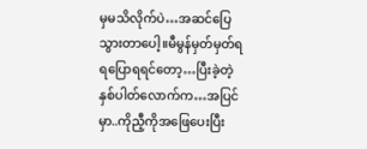မှမသိလိုက်ပဲ…အဆင်ပြေသွားတာပေါ့။မီမွန်မှတ်မှတ်ရရပြောရရင်တော့…ပြီးခဲ့တဲ့နှစ်ပါတ်လောက်က…အပြင်မှာ..ကိုညီ့ကိုအဖြေပေးပြီး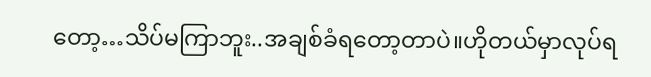တော့…သိပ်မကြာဘူး..အချစ်ခံရတော့တာပဲ။ဟိုတယ်မှာလုပ်ရ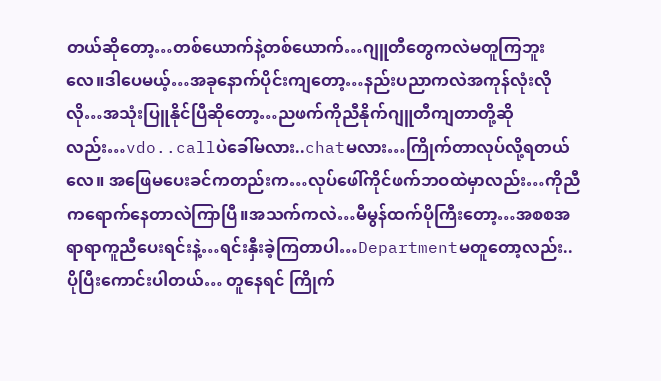တယ်ဆိုတော့…တစ်ယောက်နဲ့တစ်ယောက်…ဂျူတီတွေကလဲမတူကြဘူးလေ။ဒါပေမယ့်…အခုနောက်ပိုင်းကျတော့…နည်းပညာကလဲအကုန်လုံးလိုလို…အသုံးပြူနိုင်ပြီဆိုတော့…ညဖက်ကိုညီနိုက်ဂျူတီကျတာတို့ဆိုလည်း…vdo..callပဲခေါ်မလား..chatမလား…ကြိုက်တာလုပ်လို့ရတယ်လေ။ အဖြေမပေးခင်ကတည်းက…လုပ်ဖေါ်ကိုင်ဖက်ဘဝထဲမှာလည်း…ကိုညီကရောက်နေတာလဲကြာပြီ။အသက်ကလဲ…မီမွန်ထက်ပိုကြီးတော့…အစစအရာရာကူညီပေးရင်းနဲ့…ရင်းနှီးခဲ့ကြတာပါ…Departmentမတူတော့လည်း..ပိုပြီးကောင်းပါတယ်… တူနေရင် ကြိုက်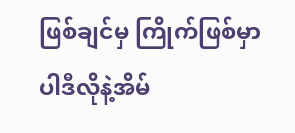ဖြစ်ချင်မှ ကြိုက်ဖြစ်မှာပါဒီလိုနဲ့အိမ်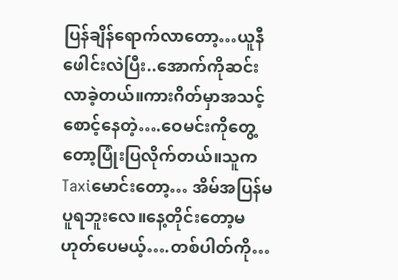ပြန်ချိန်ရောက်လာတော့…ယူနီဖေါင်းလဲပြီး..အောက်ကိုဆင်းလာခဲ့တယ်။ကားဂိတ်မှာအသင့်စောင့်နေတဲ့….ဝေမင်းကိုတွေ့တော့ပြုံးပြလိုက်တယ်။သူကTaxiမောင်းတော့… အိမ်အပြန်မပူရဘူးလေ။နေ့တိုင်းတော့မဟုတ်ပေမယ့်….တစ်ပါတ်ကို…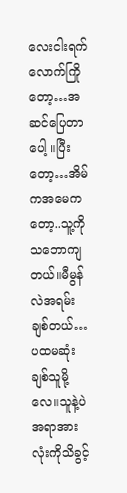လေးငါးရက်လောက်ကြိုတော့…အဆင်ပြေတာပေါ့ ။ပြီးတော့…အိမ်ကအမေကတော့..သူ့ကိုသဘောကျတယ်။မီမွန်လဲအရမ်းချစ်တယ်…ပထမဆုံးချစ်သူမို့လေ။သူနဲ့ပဲအရာအားလုံးကိုသိခွင့်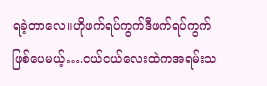ရခဲ့တာလေ။ဟိုဖက်ရပ်ကွက်ဒီဖက်ရပ်ကွက်ဖြစ်ပေမယ့်….ငယ်ငယ်လေးထဲကအရမ်းသ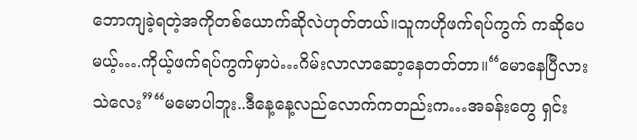ဘောကျခဲ့ရတဲ့အကိုတစ်ယောက်ဆိုလဲဟုတ်တယ်။သူကဟိုဖက်ရပ်ကွက် ကဆိုပေမယ့်….ကိုယ့်ဖက်ရပ်ကွက်မှာပဲ…ဂိမ်းလာလာဆော့နေတတ်တာ။“မောနေပြီလား သဲလေး”“မမောပါဘူး..ဒီနေ့နေ့လည်လောက်ကတည်းက…အခန်းတွေ ရှင်း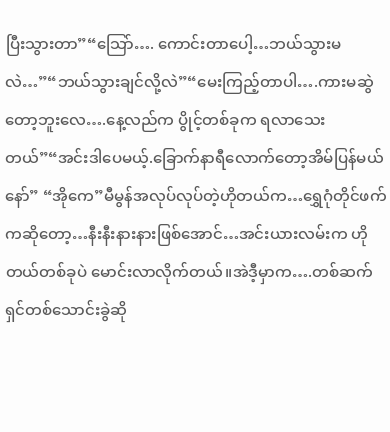ပြီးသွားတာ”“သြော်…. ကောင်းတာပေါ့…ဘယ်သွားမလဲ…”“ဘယ်သွားချင်လို့လဲ”“မေးကြည့်တာပါ….ကားမဆွဲတော့ဘူးလေ….နေ့လည်က ပွိုင့်တစ်ခုက ရလာသေးတယ်”“အင်းဒါပေမယ့်.ခြောက်နာရီလောက်တော့အိမ်ပြန်မယ်နော်” “အိုကေ”မီမွန်အလုပ်လုပ်တဲ့ဟိုတယ်က…ရွှေဂုံတိုင်ဖက်ကဆိုတော့…နီးနီးနားနားဖြစ်အောင်…အင်းယားလမ်းက ဟိုတယ်တစ်ခုပဲ မောင်းလာလိုက်တယ်။အဲဒီ့မှာက….တစ်ဆက်ရှင်တစ်သောင်းခွဲဆို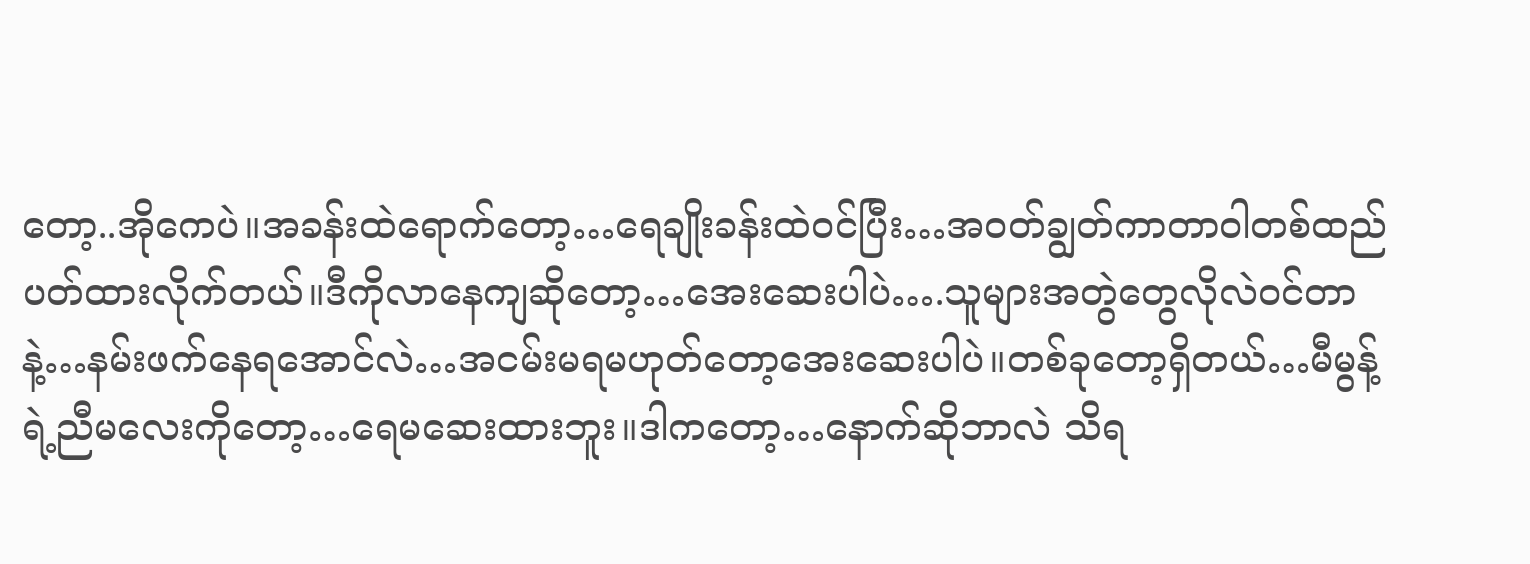တော့..အိုကေပဲ။အခန်းထဲရောက်တော့…ရေချိုးခန်းထဲဝင်ပြီး…အဝတ်ချွတ်ကာတာဝါတစ်ထည်ပတ်ထားလိုက်တယ်။ဒီကိုလာနေကျဆိုတော့…အေးဆေးပါပဲ….သူများအတွဲတွေလိုလဲဝင်တာနဲ့…နမ်းဖက်နေရအောင်လဲ…အငမ်းမရမဟုတ်တော့အေးဆေးပါပဲ။တစ်ခုတော့ရှိတယ်…မီမွန့်ရဲ့ညီမလေးကိုတော့…ရေမဆေးထားဘူး။ဒါကတော့…နောက်ဆိုဘာလဲ သိရ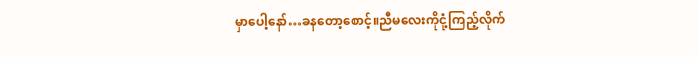မှာပေါ့နော်…ခနတော့စောင့်။ညီမလေးကိုငုံ့ကြည့်လိုက်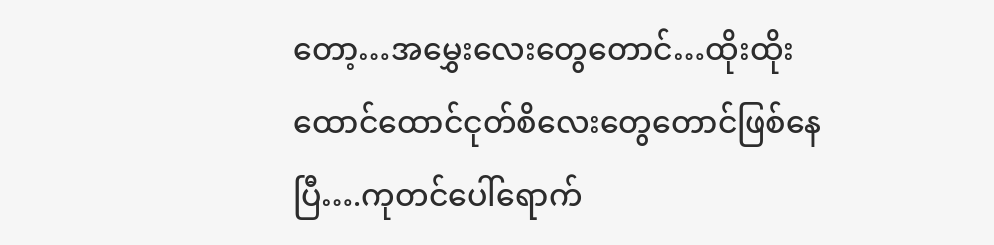တော့…အမွှေးလေးတွေတောင်…ထိုးထိုးထောင်ထောင်ငုတ်စိလေးတွေတောင်ဖြစ်နေပြီ….ကုတင်ပေါ်ရောက်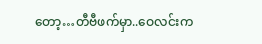တော့…တီဗီဖက်မှာ..ဝေလင်းက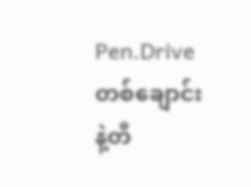Pen.Driveတစ်ချောင်းနဲ့တီ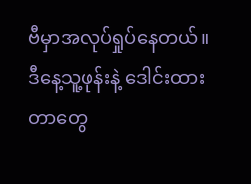ဗီမှာအလုပ်ရှုပ်နေတယ်။ဒီနေ့သူ့ဖုန်းနဲ့ ဒေါင်းထားတာတွေ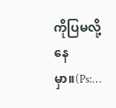ကိုပြမလို့နေမှာ။(Ps:…